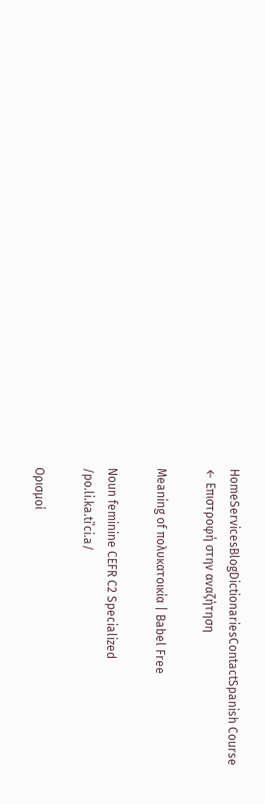HomeServicesBlogDictionariesContactSpanish Course
← Επιστροφή στην αναζήτηση

Meaning of πολυκατοικία | Babel Free

Noun feminine CEFR C2 Specialized
/po.li.ka.tiˈci.a/

Ορισμοί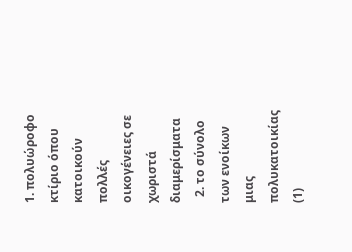1. πολυώροφο κτίριο όπου κατοικούν πολλές οικογένειες σε χωριστά διαμερίσματα
  2. το σύνολο των ενοίκων μιας πολυκατοικίας (1)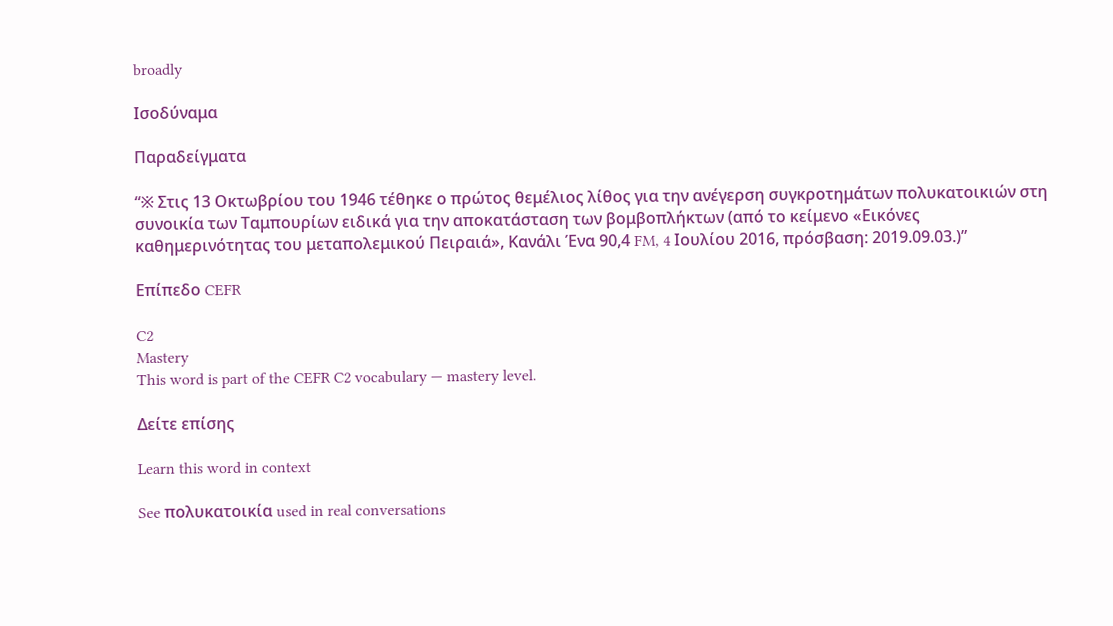broadly

Ισοδύναμα

Παραδείγματα

“※ Στις 13 Οκτωβρίου του 1946 τέθηκε ο πρώτος θεμέλιος λίθος για την ανέγερση συγκροτημάτων πολυκατοικιών στη συνοικία των Ταμπουρίων ειδικά για την αποκατάσταση των βομβοπλήκτων (από το κείμενο «Εικόνες καθημερινότητας του μεταπολεμικού Πειραιά», Κανάλι Ένα 90,4 FM, 4 Ιουλίου 2016, πρόσβαση: 2019.09.03.)”

Επίπεδο CEFR

C2
Mastery
This word is part of the CEFR C2 vocabulary — mastery level.

Δείτε επίσης

Learn this word in context

See πολυκατοικία used in real conversations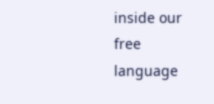inside our free language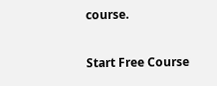course.

Start Free Course